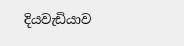දියවැඩියාව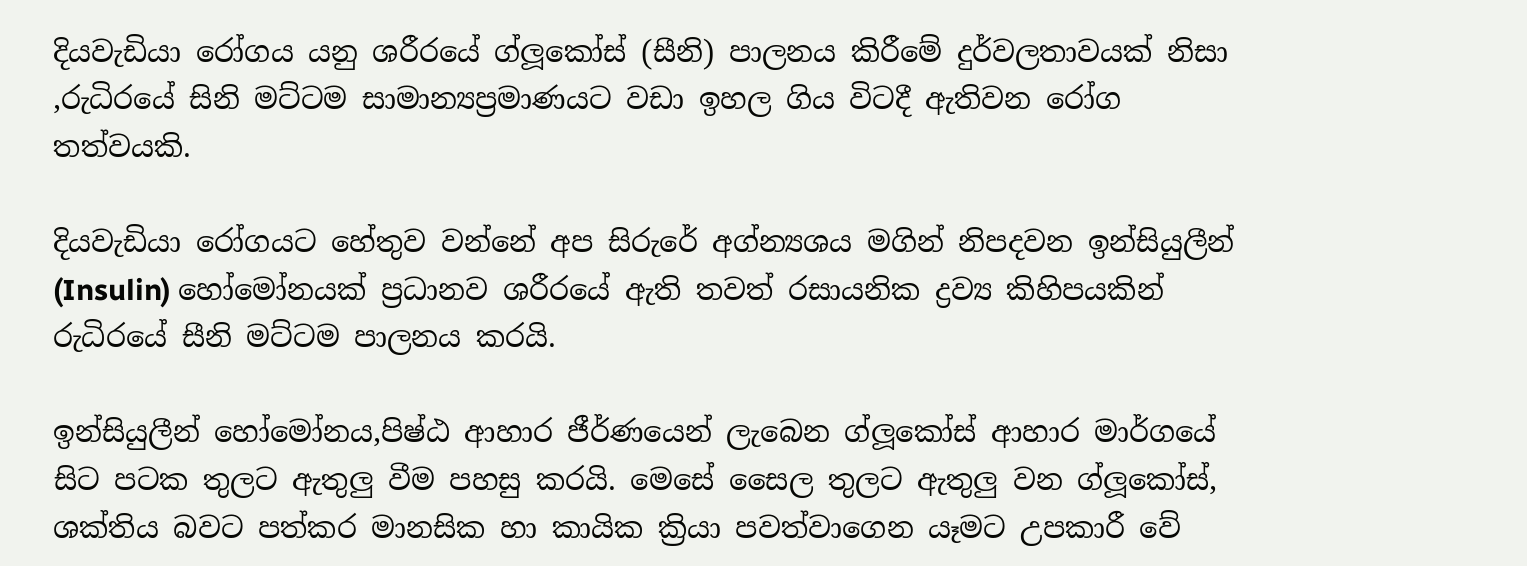දියවැඩියා රෝගය යනු ශරීරයේ ග්ලූකෝස් (සීනි) පාලනය කිරීමේ දුර්වලතාවයක් නිසා ,රුධිරයේ සිනි මට්ටම සාමාන්‍යප්‍රමාණයට වඩා ඉහල ගිය විටදී ඇතිවන රෝග තත්වයකි.

දියවැඩියා රෝගයට හේතුව වන්නේ අප සිරුරේ අග්න්‍යශය මගින් නිපදවන ඉන්සියුලීන් (Insulin) හෝමෝනයක් ප්‍රධානව ශරීරයේ ඇති තවත් රසායනික ද්‍රව්‍ය කිහිපයකින් රුධිරයේ සීනි මට්ටම පාලනය කරයි.

ඉන්සියුලීන් හෝමෝනය,පිෂ්ඨ ආහාර ජීර්ණයෙන් ලැබෙන ග්ලූකෝස් ආහාර මාර්ගයේ සිට පටක තුලට ඇතුලු වීම පහසු කරයි. මෙසේ සෛල තුලට ඇතුලු වන ග්ලූකෝස්, ශක්තිය බවට පත්කර මානසික හා කායික ක්‍රියා පවත්වාගෙන යෑමට උපකාරී වේ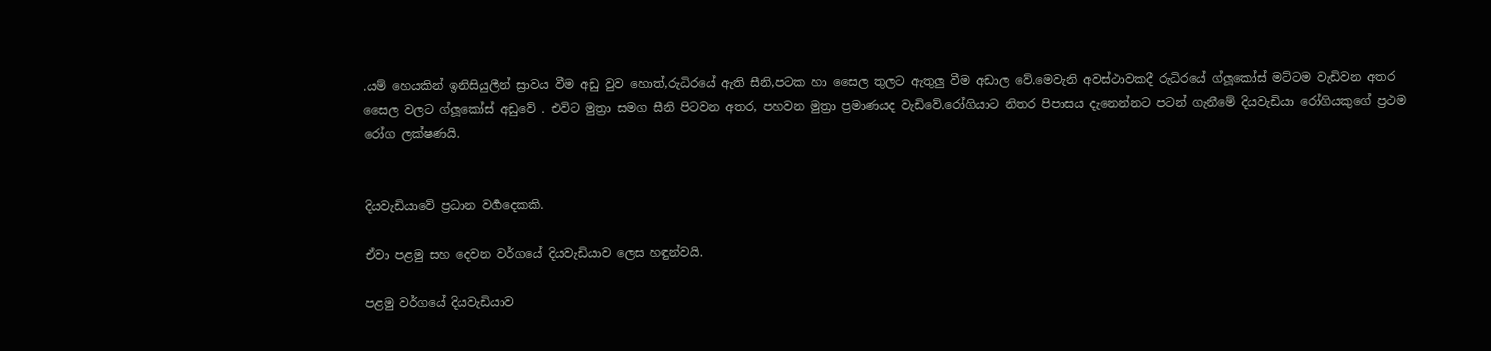.යම් හෙයකින් ඉනිසියුලීන් ස්‍රාවය වීම අඩු වුව හොත්,රුධිරයේ ඇති සීනි,පටක හා සෛල තුලට ඇතුලු වීම අඩාල වේ.මෙවැනි අවස්ථාවකදී රුධිරයේ ග්ලූකෝස් මට්ටම වැඩිවන අතර සෛල වලට ග්ලූකෝස් අඩුවේ . එවිට මුත්‍රා සමග සීනි පිටවන අතර, පහවන මුත්‍රා ප්‍රමාණයද වැඩිවේ.රෝගියාට නිතර පිපාසය දැනෙන්නට පටන් ගැනීමේ දියවැඩියා රෝගියකුගේ ප්‍රථම රෝග ලක්ෂණයි.


දියවැඩියාවේ ප්‍රධාන වර්‍ගදෙකකි.

ඒවා පළමු සහ දෙවන වර්ගයේ දියවැඩියාව ලෙස හඳුන්වයි.

පළමු වර්ගයේ දියවැඩියාව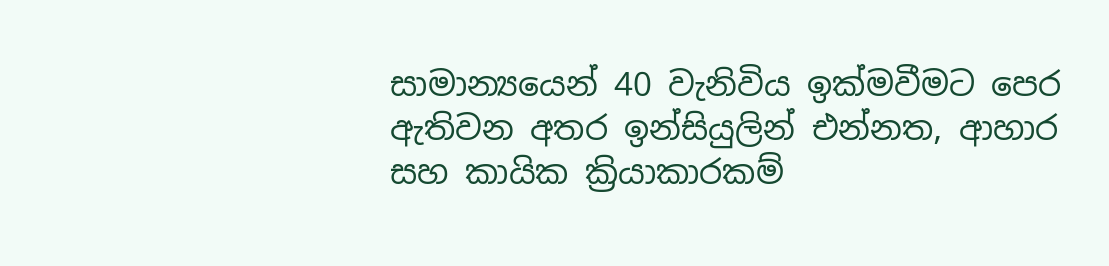සාමාන්‍යයෙන් 40 වැනිවිය ඉක්මවීමට පෙර ඇතිවන අතර ඉන්සියුලින් එන්නත, ආහාර සහ කායික ක්‍රියාකාරකම්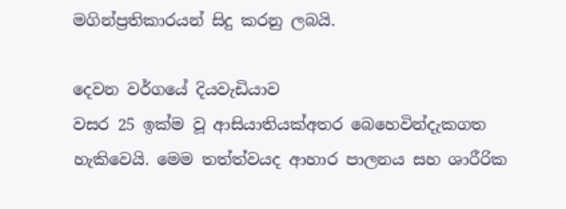මගින්ප්‍රතිකාරයන් සිදු කරනු ලබයි.

දෙවන වර්ගයේ දියවැඩියාව
වසර 25 ඉක්ම වූ ආසියාතියක්අතර බෙහෙවින්දැකගත හැකිවෙයි. මෙම තත්ත්වයද ආහාර පාලනය සහ ශාරීරික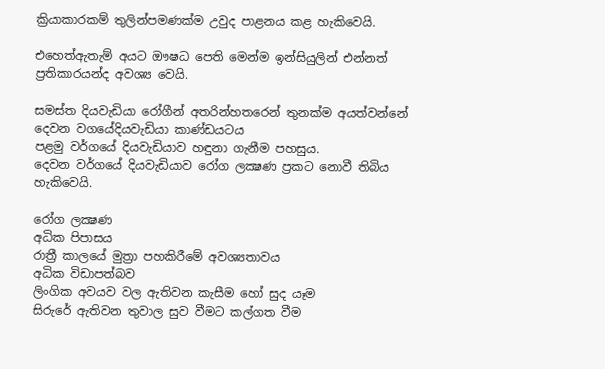ක්‍රියාකාරකම් තුලින්පමණක්ම උවුද පාළනය කළ හැකිවෙයි.

එහෙත්ඇතැම් අයට ඖෂධ පෙති මෙන්ම ඉන්සියුලින් එන්නත් ප්‍රතිකාරයන්ද අවශ්‍ය වෙයි.

සමස්ත දියවැඩියා රෝගීන් අතරින්හතරෙන් තුනක්ම අයත්වන්නේ දෙවන වගයේදියවැඩියා කාණ්ඩයටය
පළමු වර්ගයේ දියවැඩියාව හඳුනා ගැනීම පහසුය.
දෙවන වර්ගයේ දියවැඩියාව රෝග ලක්‍ෂණ ප්‍රකට නොවී තිබිය හැකිවෙයි.

රෝග ලක්‍ෂණ
අධික පිපාසය
රාත්‍රී කාලයේ මුත්‍රා පහකිරීමේ අවශ්‍යතාවය
අධික විඩාපත්බව
ලිංගික අවයව වල ඇතිවන කැසීම හෝ සුද යෑම
සිරුරේ ඇතිවන තුවාල සුව වීමට කල්ගත වීම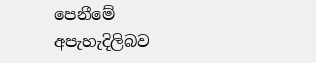පෙනීමේ අපැහැදිලිබව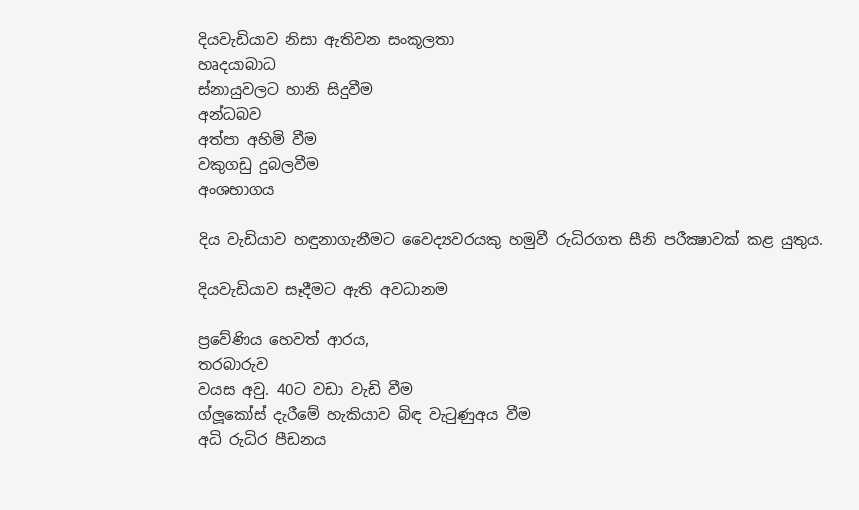දියවැඩියාව නිසා ඇතිවන සංකූලතා
හෘදයාබාධ
ස්නායුවලට හානි සිදුවීම
අන්ධබව
අත්පා අහිමි වීම
වකුගඩු දුබලවීම
අංශභාගය

දිය වැඩියාව හඳුනාගැනීමට වෛද්‍යවරයකු හමුවී රුධිරගත සීනි පරීක්‍ෂාවක් කළ යුතුය.

දියවැඩියාව සෑදීමට ඇති අවධානම

ප්‍රවේණිය හෙවත් ආරය,
තරබාරුව
වයස අවු. 40ට වඩා වැඩි වීම
ග්ලූකෝස් දැරීමේ හැකියාව බිඳ වැටුණුඅය වීම
අධි රුධිර පීඩනය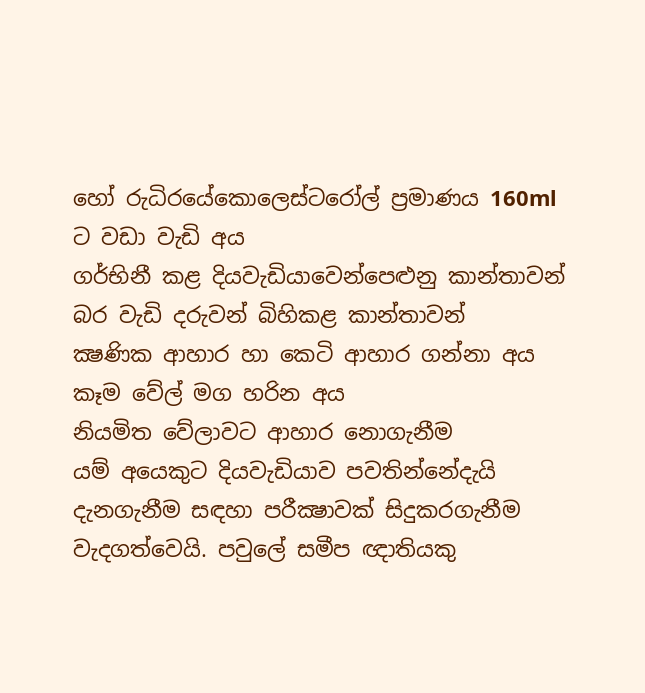හෝ රුධිරයේකොලෙස්ටරෝල් ප්‍රමාණය 160ml ට වඩා වැඩි අය
ගර්භිනී කළ දියවැඩියාවෙන්පෙළුනු කාන්තාවන්
බර වැඩි දරුවන් බිහිකළ කාන්තාවන්
ක්‍ෂණික ආහාර හා කෙටි ආහාර ගන්නා අය
කෑම වේල් මග හරින අය
නියමිත වේලාවට ආහාර නොගැනීම
යම් අයෙකුට දියවැඩියාව පවතින්නේදැයි දැනගැනීම සඳහා පරීක්‍ෂාවක් සිදුකරගැනීම වැදගත්වෙයි. පවුලේ සමීප ඥාතියකු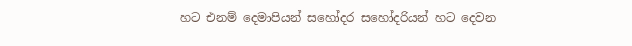හට එනම් දෙමාපියන් සහෝදර සහෝදරියන් හට දෙවන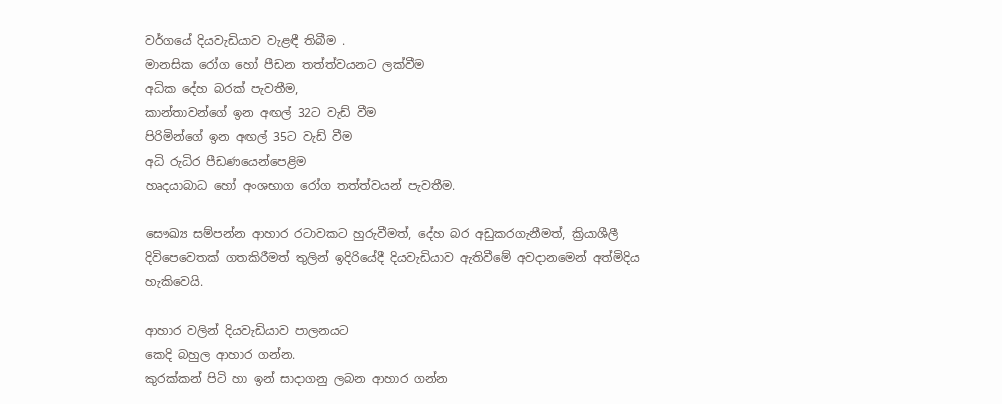වර්ගයේ දියවැඩියාව වැළඳී තිබීම .
මානසික රෝග හෝ පීඩන තත්ත්වයනට ලක්වීම
අධික දේහ බරක් පැවතීම,
කාන්තාවන්ගේ ඉන අඟල් 32ට වැඩ් වීම
පිරිමින්ගේ ඉන අඟල් 35ට වැඩ් වීම
අධි රුධිර පීඩණයෙන්පෙළිම
හෘදයාබාධ හෝ අංශභාග රෝග තත්ත්වයන් පැවතීම.

සෞඛ්‍ය සම්පන්න ආහාර රටාවකට හුරුවීමත්, දේහ බර අඩුකරගැනීමත්, ක්‍රියාශීලී දිවිපෙවෙතක් ගතකිරීමත් තුලින් ඉදිරියේදී දියවැඩියාව ඇතිවීමේ අවදානමෙන් අත්මිදිය හැකිවෙයි.

ආහාර වලින් දියවැඩියාව පාලනයට
කෙදි බහුල ආහාර ගන්න.
කුරක්කන් පිටි හා ඉන් සාදාගනු ලබන ආහාර ගන්න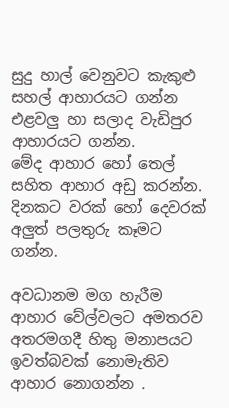සුදු හාල් වෙනුවට කැකුළු සහල් ආහාරයට ගන්න
එළවලු හා සලාද වැඩිපුර ආහාරයට ගන්න.
මේද ආහාර හෝ තෙල් සහිත ආහාර අඩු කරන්න.
දිනකට වරක් හෝ දෙවරක් අලුත් පලතුරු කෑමට ගන්න.

අවධානම මග හැරීම
ආහාර වේල්වලට අමතරව අතරමගදී හිතු මනාපයට ඉවත්බවක් නොමැතිව ආහාර නොගන්න .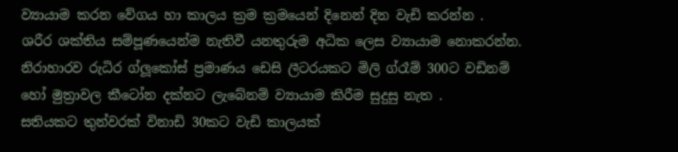ව්‍යායාම කරන වේගය හා කාලය ක්‍රම ක්‍රමයෙන් දිනෙන් දින වැඩි කරන්න .
ශරීර ශක්තිය සම්පූණයෙන්ම නැතිවී යනතුරුම අධික ලෙස ව්‍යායාම නොකරන්න.
නිරාහාරව රුධිර ග්ලූකෝස් ප්‍රමාණය ඩෙසි ලීටරයකට මිලි ග්රෑම් 300ට වඩිනම් හෝ මුත්‍රාවල කීටෝන දක්නට ලැබේනම් ව්‍යායාම කිරීම සුදුසු නැත .
සතියකට තුන්වරක් විනාඩි 30කට වැඩි කාලයක්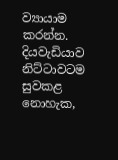ව්‍යායාම කරන්න.
දියවැඩියාව නිට්ටාවටම සුවකළ නොහැක,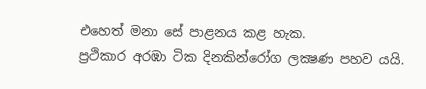එහෙත් මනා සේ පාළනය කළ හැක.
ප්‍රථිකාර අරඹා ටික දිනකින්රෝග ලක්‍ෂණ පහව යයි.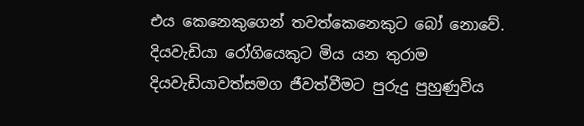එය කෙනෙකුගෙන් තවත්කෙනෙකුට බෝ නොවේ.
දියවැඩියා රෝගියෙකුට මිය යන තුරාම දියවැඩියාවත්සමග ජීවත්වීමට පුරුදු පුහුණුවිය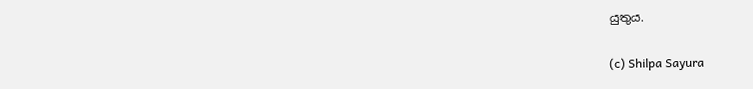යුතුය.

(c) Shilpa Sayura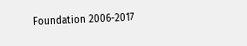Foundation 2006-2017